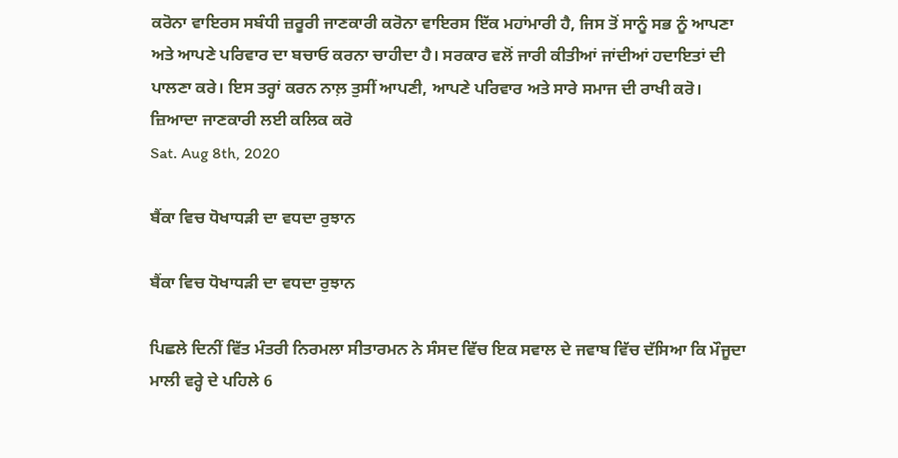ਕਰੋਨਾ ਵਾਇਰਸ ਸਬੰਧੀ ਜ਼ਰੂਰੀ ਜਾਣਕਾਰੀ ਕਰੋਨਾ ਵਾਇਰਸ ਇੱਕ ਮਹਾਂਮਾਰੀ ਹੈ, ਜਿਸ ਤੋਂ ਸਾਨੂੰ ਸਭ ਨੂੰ ਆਪਣਾ ਅਤੇ ਆਪਣੇ ਪਰਿਵਾਰ ਦਾ ਬਚਾਓ ਕਰਨਾ ਚਾਹੀਦਾ ਹੈ। ਸਰਕਾਰ ਵਲੋਂ ਜਾਰੀ ਕੀਤੀਆਂ ਜਾਂਦੀਆਂ ਹਦਾਇਤਾਂ ਦੀ ਪਾਲਣਾ ਕਰੇ। ਇਸ ਤਰ੍ਹਾਂ ਕਰਨ ਨਾਲ਼ ਤੁਸੀਂ ਆਪਣੀ, ਆਪਣੇ ਪਰਿਵਾਰ ਅਤੇ ਸਾਰੇ ਸਮਾਜ ਦੀ ਰਾਖੀ ਕਰੋ। ਜ਼ਿਆਦਾ ਜਾਣਕਾਰੀ ਲਈ ਕਲਿਕ ਕਰੋ
Sat. Aug 8th, 2020

ਬੈਂਕਾ ਵਿਚ ਧੋਖਾਧੜੀ ਦਾ ਵਧਦਾ ਰੁਝਾਨ

ਬੈਂਕਾ ਵਿਚ ਧੋਖਾਧੜੀ ਦਾ ਵਧਦਾ ਰੁਝਾਨ

ਪਿਛਲੇ ਦਿਨੀਂ ਵਿੱਤ ਮੰਤਰੀ ਨਿਰਮਲਾ ਸੀਤਾਰਮਨ ਨੇ ਸੰਸਦ ਵਿੱਚ ਇਕ ਸਵਾਲ ਦੇ ਜਵਾਬ ਵਿੱਚ ਦੱਸਿਆ ਕਿ ਮੌਜੂਦਾ ਮਾਲੀ ਵਰ੍ਹੇ ਦੇ ਪਹਿਲੇ 6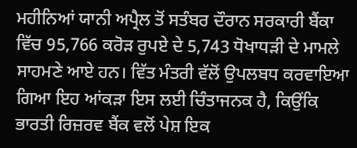ਮਹੀਨਿਆਂ ਯਾਨੀ ਅਪ੍ਰੈਲ ਤੋਂ ਸਤੰਬਰ ਦੌਰਾਨ ਸਰਕਾਰੀ ਬੈਂਕਾ ਵਿੱਚ 95,766 ਕਰੋੜ ਰੁਪਏ ਦੇ 5,743 ਧੋਖਾਧੜੀ ਦੇ ਮਾਮਲੇ ਸਾਹਮਣੇ ਆਏ ਹਨ। ਵਿੱਤ ਮੰਤਰੀ ਵੱਲੋਂ ਉਪਲਬਧ ਕਰਵਾਇਆ ਗਿਆ ਇਹ ਆਂਕੜਾ ਇਸ ਲਈ ਚਿੰਤਾਜਨਕ ਹੈ, ਕਿਉਂਕਿ ਭਾਰਤੀ ਰਿਜ਼ਰਵ ਬੈਂਕ ਵਲੋਂ ਪੇਸ਼ ਇਕ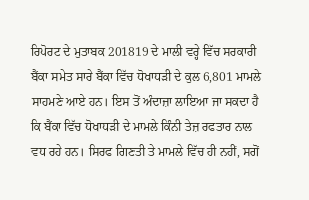ਰਿਪੋਰਟ ਦੇ ਮੁਤਾਬਕ 201819 ਦੇ ਮਾਲੀ ਵਰ੍ਹੇ ਵਿੱਚ ਸਰਕਾਰੀ ਬੈਂਕਾ ਸਮੇਤ ਸਾਰੇ ਬੈਂਕਾ ਵਿੱਚ ਧੋਖਾਧੜੀ ਦੇ ਕੁਲ 6,801 ਮਾਮਲੇ ਸਾਹਮਣੇ ਆਏ ਹਨ। ਇਸ ਤੋਂ ਅੰਦਾਜ਼ਾ ਲਾਇਆ ਜਾ ਸਕਦਾ ਹੈ ਕਿ ਬੈਂਕਾ ਵਿੱਚ ਧੋਖਾਧੜੀ ਦੇ ਮਾਮਲੇ ਕਿੰਨੀ ਤੇਜ਼ ਰਫਤਾਰ ਨਾਲ ਵਧ ਰਹੇ ਹਨ। ਸਿਰਫ ਗਿਣਤੀ ਤੇ ਮਾਮਲੇ ਵਿੱਚ ਹੀ ਨਹੀਂ, ਸਗੋਂ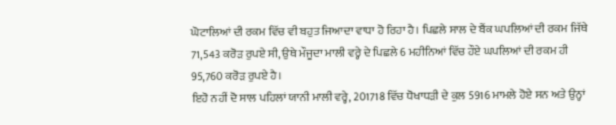ਘੋਟਾਲਿਆਂ ਦੀ ਰਕਮ ਵਿੱਚ ਵੀ ਬਹੁਤ ਜਿਆਦਾ ਵਾਧਾ ਹੋ ਰਿਹਾ ਹੈ। ਪਿਛਲੇ ਸਾਲ ਦੇ ਬੈਂਕ ਘਪਲਿਆਂ ਦੀ ਰਕਮ ਜਿੱਥੇ 71,543 ਕਰੋੜ ਰੁਪਏ ਸੀ, ਉਥੇ ਮੌਜੂਦਾ ਮਾਲੀ ਵਰ੍ਹੇ ਦੇ ਪਿਛਲੇ 6 ਮਹੀਨਿਆਂ ਵਿੱਚ ਹੌਏ ਘਪਲਿਆਂ ਦੀ ਰਕਮ ਹੀ 95,760 ਕਰੋੜ ਰੁਪਏ ਹੈ।
ਇਹੋ ਨਹੀਂ ਦੋ ਸਾਲ ਪਹਿਲਾਂ ਯਾਨੀ ਮਾਲੀ ਵਰ੍ਹੇ, 201718 ਵਿੱਚ ਧੋਖਾਧੜੀ ਦੇ ਕੁਲ 5916 ਮਾਮਲੇ ਹੋਏ ਸਨ ਅਤੇ ਉਨ੍ਹਾਂ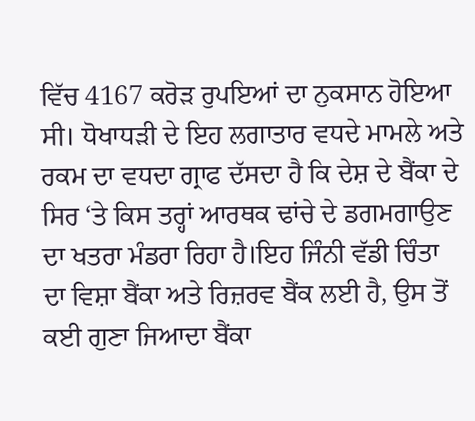ਵਿੱਚ 4167 ਕਰੋੜ ਰੁਪਇਆਂ ਦਾ ਨੁਕਸਾਨ ਹੋਇਆ ਸੀ। ਧੋਖਾਧੜੀ ਦੇ ਇਹ ਲਗਾਤਾਰ ਵਧਦੇ ਮਾਮਲੇ ਅਤੇ ਰਕਮ ਦਾ ਵਧਦਾ ਗ੍ਰਾਫ ਦੱਸਦਾ ਹੈ ਕਿ ਦੇਸ਼ ਦੇ ਬੈਂਕਾ ਦੇ ਸਿਰ ‘ਤੇ ਕਿਸ ਤਰ੍ਹਾਂ ਆਰਥਕ ਢਾਂਚੇ ਦੇ ਡਗਮਗਾਉਣ ਦਾ ਖਤਰਾ ਮੰਡਰਾ ਰਿਹਾ ਹੈ।ਇਹ ਜਿੰਨੀ ਵੱਡੀ ਚਿੰਤਾ ਦਾ ਵਿਸ਼ਾ ਬੈਂਕਾ ਅਤੇ ਰਿਜ਼ਰਵ ਬੈਂਕ ਲਈ ਹੈ, ਉਸ ਤੋਂ ਕਈ ਗੁਣਾ ਜਿਆਦਾ ਬੈਂਕਾ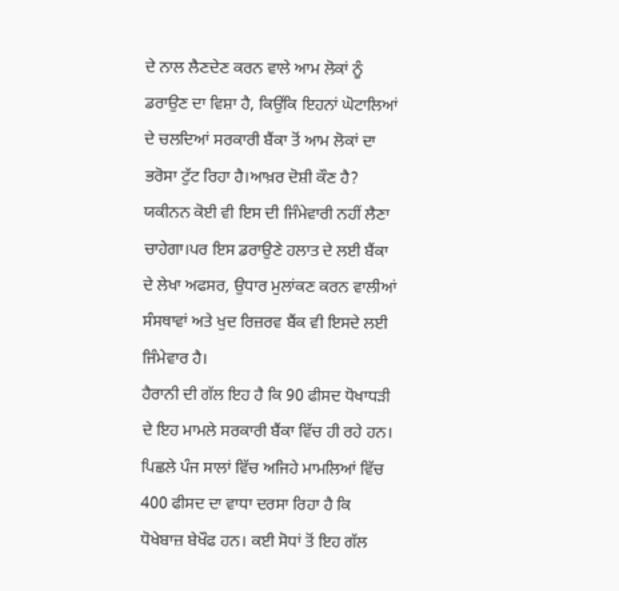ਦੇ ਨਾਲ ਲੈਣਦੇਣ ਕਰਨ ਵਾਲੇ ਆਮ ਲੋਕਾਂ ਨੂੰ ਡਰਾਉਣ ਦਾ ਵਿਸ਼ਾ ਹੈ, ਕਿਉਂਕਿ ਇਹਨਾਂ ਘੋਟਾਲਿਆਂ ਦੇ ਚਲਦਿਆਂ ਸਰਕਾਰੀ ਬੈਂਕਾ ਤੋਂ ਆਮ ਲੋਕਾਂ ਦਾ ਭਰੋਸਾ ਟੁੱਟ ਰਿਹਾ ਹੈ।ਆਖ਼ਰ ਦੋਸ਼ੀ ਕੌਣ ਹੈ? ਯਕੀਨਨ ਕੋਈ ਵੀ ਇਸ ਦੀ ਜਿੰਮੇਵਾਰੀ ਨਹੀਂ ਲੈਣਾ ਚਾਹੇਗਾ।ਪਰ ਇਸ ਡਰਾਉਣੇ ਹਲਾਤ ਦੇ ਲਈ ਬੈਂਕਾ ਦੇ ਲੇਖਾ ਅਫਸਰ, ਉਧਾਰ ਮੁਲਾਂਕਣ ਕਰਨ ਵਾਲੀਆਂ ਸੰਸਥਾਵਾਂ ਅਤੇ ਖੁਦ ਰਿਜ਼ਰਵ ਬੈਂਕ ਵੀ ਇਸਦੇ ਲਈ ਜਿੰਮੇਵਾਰ ਹੈ।
ਹੈਰਾਨੀ ਦੀ ਗੱਲ ਇਹ ਹੈ ਕਿ 90 ਫੀਸਦ ਧੋਖਾਧੜੀ ਦੇ ਇਹ ਮਾਮਲੇ ਸਰਕਾਰੀ ਬੈਂਕਾ ਵਿੱਚ ਹੀ ਰਹੇ ਹਨ। ਪਿਛਲੇ ਪੰਜ ਸਾਲਾਂ ਵਿੱਚ ਅਜਿਹੇ ਮਾਮਲਿਆਂ ਵਿੱਚ 400 ਫੀਸਦ ਦਾ ਵਾਧਾ ਦਰਸਾ ਰਿਹਾ ਹੈ ਕਿ ਧੋਖੇਬਾਜ਼ ਬੇਖੌਫ ਹਨ। ਕਈ ਸੋਧਾਂ ਤੋਂ ਇਹ ਗੱਲ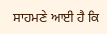ਸਾਹਮਣੇ ਆਈ ਹੈ ਕਿ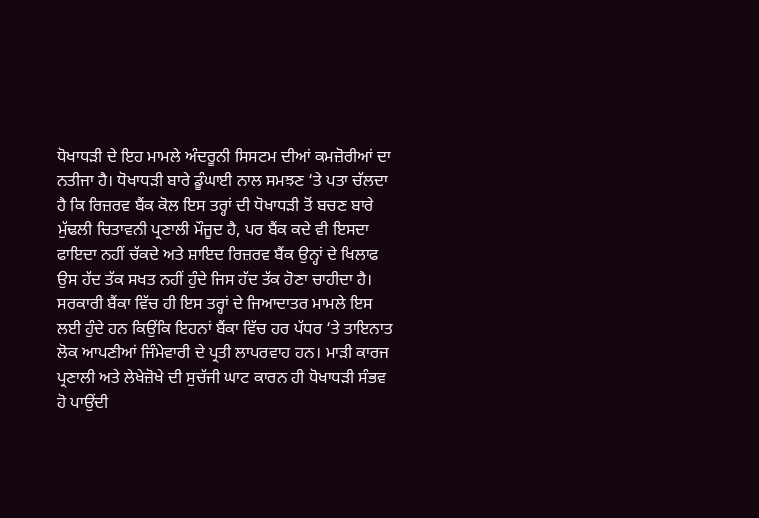ਧੋਖਾਧੜੀ ਦੇ ਇਹ ਮਾਮਲੇ ਅੰਦਰੂਨੀ ਸਿਸਟਮ ਦੀਆਂ ਕਮਜ਼ੋਰੀਆਂ ਦਾ ਨਤੀਜਾ ਹੈ। ਧੋਖਾਧੜੀ ਬਾਰੇ ਡੂੰਘਾਈ ਨਾਲ ਸਮਝਣ ‘ਤੇ ਪਤਾ ਚੱਲਦਾ ਹੈ ਕਿ ਰਿਜ਼ਰਵ ਬੈਂਕ ਕੋਲ ਇਸ ਤਰ੍ਹਾਂ ਦੀ ਧੋਖਾਧੜੀ ਤੋਂ ਬਚਣ ਬਾਰੇ ਮੁੱਢਲੀ ਚਿਤਾਵਨੀ ਪ੍ਰਣਾਲੀ ਮੌਜੂਦ ਹੈ, ਪਰ ਬੈਂਕ ਕਦੇ ਵੀ ਇਸਦਾ ਫਾਇਦਾ ਨਹੀਂ ਚੱਕਦੇ ਅਤੇ ਸ਼ਾਇਦ ਰਿਜ਼ਰਵ ਬੈਂਕ ਉਨ੍ਹਾਂ ਦੇ ਖਿਲਾਫ ਉਸ ਹੱਦ ਤੱਕ ਸਖਤ ਨਹੀਂ ਹੁੰਦੇ ਜਿਸ ਹੱਦ ਤੱਕ ਹੋਣਾ ਚਾਹੀਦਾ ਹੈ।
ਸਰਕਾਰੀ ਬੈਂਕਾ ਵਿੱਚ ਹੀ ਇਸ ਤਰ੍ਹਾਂ ਦੇ ਜਿਆਦਾਤਰ ਮਾਮਲੇ ਇਸ ਲਈ ਹੁੰਦੇ ਹਨ ਕਿਉਂਕਿ ਇਹਨਾਂ ਬੈਂਕਾ ਵਿੱਚ ਹਰ ਪੱਧਰ ‘ਤੇ ਤਾਇਨਾਤ ਲੋਕ ਆਪਣੀਆਂ ਜਿੰਮੇਵਾਰੀ ਦੇ ਪ੍ਰਤੀ ਲਾਪਰਵਾਹ ਹਨ। ਮਾੜੀ ਕਾਰਜ ਪ੍ਰਣਾਲੀ ਅਤੇ ਲੇਖੇਜ਼ੋਖੇ ਦੀ ਸੁਚੱਜੀ ਘਾਟ ਕਾਰਨ ਹੀ ਧੋਖਾਧੜੀ ਸੰਭਵ ਹੋ ਪਾਉਂਦੀ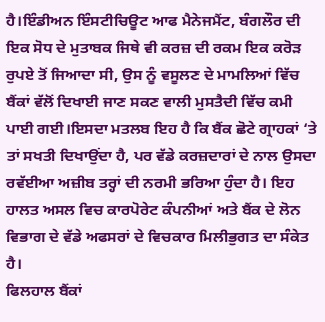ਹੈ।ਇੰਡੀਅਨ ਇੰਸਟੀਚਿਊਟ ਆਫ ਮੈਨੇਜਮੈਂਟ, ਬੰਗਲੌਰ ਦੀ ਇਕ ਸੋਧ ਦੇ ਮੁਤਾਬਕ ਜਿਥੇ ਵੀ ਕਰਜ਼ ਦੀ ਰਕਮ ਇਕ ਕਰੋੜ ਰੁਪਏ ਤੋਂ ਜਿਆਦਾ ਸੀ, ਉਸ ਨੂੰ ਵਸੂਲਣ ਦੇ ਮਾਮਲਿਆਂ ਵਿੱਚ ਬੈਂਕਾਂ ਵੱਲੋਂ ਦਿਖਾਈ ਜਾਣ ਸਕਣ ਵਾਲੀ ਮੁਸਤੈਦੀ ਵਿੱਚ ਕਮੀ ਪਾਈ ਗਈ।ਇਸਦਾ ਮਤਲਬ ਇਹ ਹੈ ਕਿ ਬੈਂਕ ਛੋਟੇ ਗ੍ਰਾਹਕਾਂ ‘ਤੇ ਤਾਂ ਸਖਤੀ ਦਿਖਾਉਂਦਾ ਹੈ, ਪਰ ਵੱਡੇ ਕਰਜ਼ਦਾਰਾਂ ਦੇ ਨਾਲ ਉਸਦਾ ਰਵੱਈਆ ਅਜ਼ੀਬ ਤਰ੍ਹਾਂ ਦੀ ਨਰਮੀ ਭਰਿਆ ਹੁੰਦਾ ਹੈ। ਇਹ ਹਾਲਤ ਅਸਲ ਵਿਚ ਕਾਰਪੋਰੇਟ ਕੰਪਨੀਆਂ ਅਤੇ ਬੈਂਕ ਦੇ ਲੋਨ ਵਿਭਾਗ ਦੇ ਵੱਡੇ ਅਫਸਰਾਂ ਦੇ ਵਿਚਕਾਰ ਮਿਲੀਭੁਗਤ ਦਾ ਸੰਕੇਤ ਹੈ।
ਫਿਲਹਾਲ ਬੈਂਕਾਂ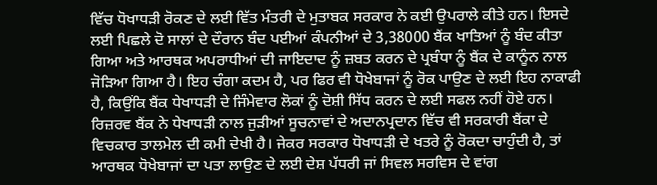ਵਿੱਚ ਧੋਖਾਧੜੀ ਰੋਕਣ ਦੇ ਲਈ ਵਿੱਤ ਮੰਤਰੀ ਦੇ ਮੁਤਾਬਕ ਸਰਕਾਰ ਨੇ ਕਈ ਉਪਰਾਲੇ ਕੀਤੇ ਹਨ। ਇਸਦੇ ਲਈ ਪਿਛਲੇ ਦੋ ਸਾਲਾਂ ਦੇ ਦੌਰਾਨ ਬੰਦ ਪਈਆਂ ਕੰਪਨੀਆਂ ਦੇ 3,38000 ਬੈਂਕ ਖਾਤਿਆਂ ਨੂੰ ਬੰਦ ਕੀਤਾ ਗਿਆ ਅਤੇ ਆਰਥਕ ਅਪਰਾਧੀਆਂ ਦੀ ਜਾਇਦਾਦ ਨੂੰ ਜ਼ਬਤ ਕਰਨ ਦੇ ਪ੍ਰਬੰਧਾ ਨੂੰ ਬੈਂਕ ਦੇ ਕਾਨੂੰਨ ਨਾਲ ਜੋੜਿਆ ਗਿਆ ਹੈ। ਇਹ ਚੰਗਾ ਕਦਮ ਹੈ, ਪਰ ਫਿਰ ਵੀ ਧੋਖੇਬਾਜਾਂ ਨੂੰ ਰੋਕ ਪਾਉਣ ਦੇ ਲਈ ਇਹ ਨਾਕਾਫੀ ਹੈ, ਕਿਉਂਕਿ ਬੈਂਕ ਧੇਖਾਧੜੀ ਦੇ ਜਿੰਮੇਵਾਰ ਲੋਕਾਂ ਨੂੰ ਦੋਸ਼ੀ ਸਿੱਧ ਕਰਨ ਦੇ ਲਈ ਸਫਲ ਨਹੀਂ ਹੋਏ ਹਨ।
ਰਿਜ਼ਰਵ ਬੈਂਕ ਨੇ ਧੇਖਾਧੜੀ ਨਾਲ ਜੁੜੀਆਂ ਸੂਚਨਾਵਾਂ ਦੇ ਅਦਾਨਪ੍ਰਦਾਨ ਵਿੱਚ ਵੀ ਸਰਕਾਰੀ ਬੈਂਕਾ ਦੇ ਵਿਚਕਾਰ ਤਾਲਮੇਲ ਦੀ ਕਮੀ ਦੇਖੀ ਹੈ। ਜੇਕਰ ਸਰਕਾਰ ਧੋਖਾਧੜੀ ਦੇ ਖਤਰੇ ਨੂੰ ਰੋਕਦਾ ਚਾਹੁੰਦੀ ਹੈ, ਤਾਂ ਆਰਥਕ ਧੋਖੇਬਾਜਾਂ ਦਾ ਪਤਾ ਲਾਉਣ ਦੇ ਲਈ ਦੇਸ਼ ਪੱਧਰੀ ਜਾਂ ਸਿਵਲ ਸਰਵਿਸ ਦੇ ਵਾਂਗ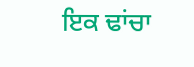ਇਕ ਢਾਂਚਾ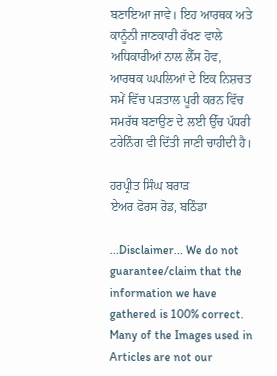ਬਣਾਇਆ ਜਾਵੇ। ਇਹ ਆਰਥਕ ਅਤੇ ਕਾਨੂੰਨੀ ਜਾਣਕਾਰੀ ਰੱਖਣ ਵਾਲੇ ਅਧਿਕਾਰੀਆਂ ਨਾਲ ਲੈੱਸ ਹੋਵ, ਆਰਥਕ ਘਪਲਿਆਂ ਦੇ ਇਕ ਨਿਸ਼ਚਤ ਸਮੇਂ ਵਿੱਚ ਪੜਤਾਲ ਪੂਰੀ ਕਰਨ ਵਿੱਚ ਸਮਰੱਥ ਬਣਾਉਣ ਦੇ ਲਈ ਉੱਚ ਪੱਧਰੀ ਟਰੇਨਿੰਗ ਵੀ ਦਿੱਤੀ ਜਾਣੀ ਚਾਹੀਦੀ ਹੈ।

ਹਰਪ੍ਰੀਤ ਸਿੰਘ ਬਰਾੜ
ਏਅਰ ਫੋਰਸ ਰੋਡ, ਬਠਿੰਡਾ

...Disclaimer... We do not guarantee/claim that the information we have gathered is 100% correct. Many of the Images used in Articles are not our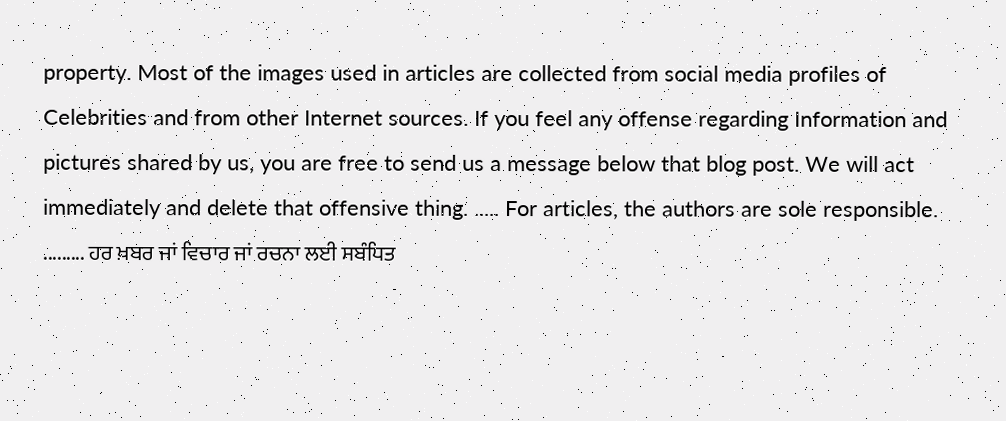property. Most of the images used in articles are collected from social media profiles of Celebrities and from other Internet sources. If you feel any offense regarding Information and pictures shared by us, you are free to send us a message below that blog post. We will act immediately and delete that offensive thing. ..... For articles, the authors are sole responsible. ......... ਹਰ ਖ਼ਬਰ ਜਾਂ ਵਿਚਾਰ ਜਾਂ ਰਚਨਾ ਲਈ ਸਬੰਧਿਤ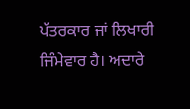ਪੱਤਰਕਾਰ ਜਾਂ ਲਿਖਾਰੀ ਜਿੰਮੇਵਾਰ ਹੈ। ਅਦਾਰੇ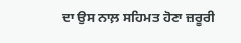ਦਾ ਉਸ ਨਾਲ਼ ਸਹਿਮਤ ਹੋਣਾ ਜ਼ਰੂਰੀ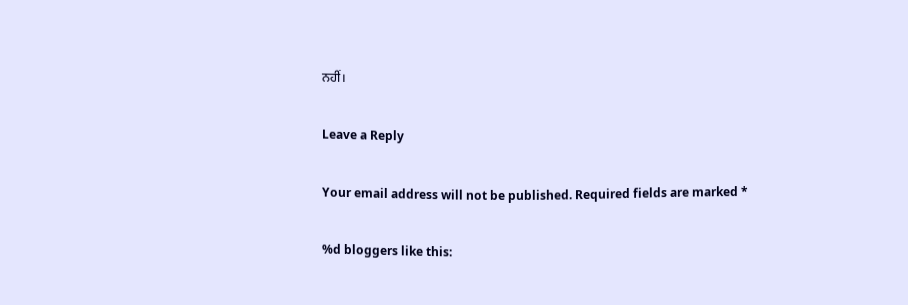ਨਹੀਂ।

Leave a Reply

Your email address will not be published. Required fields are marked *

%d bloggers like this: